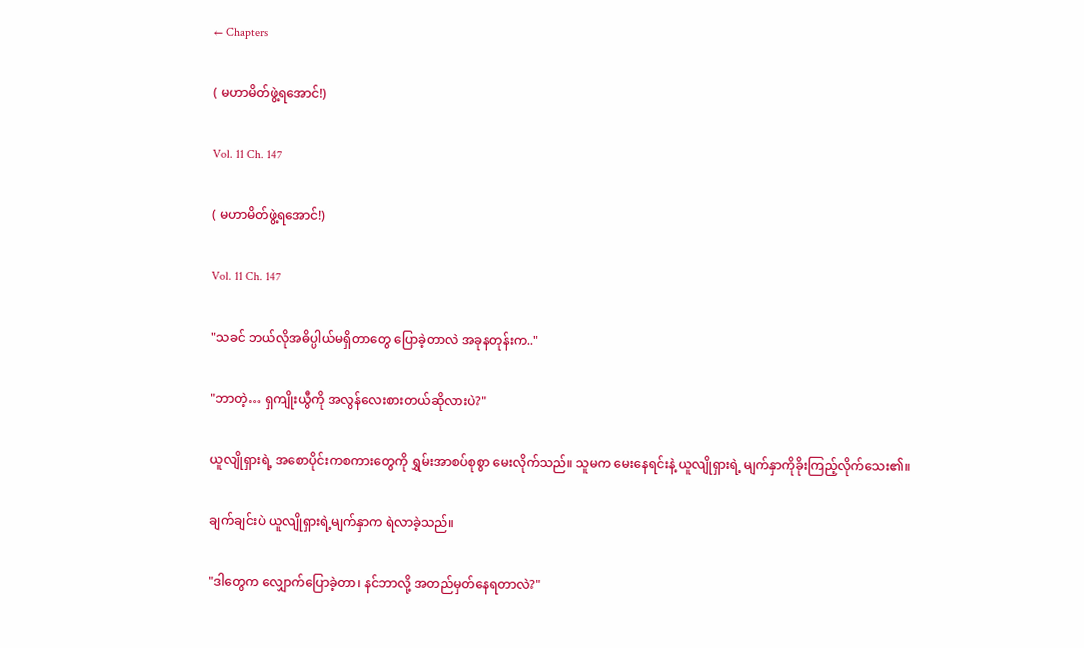← Chapters

( မဟာမိတ်ဖွဲ့ရအောင်!)

Vol. 11 Ch. 147

( မဟာမိတ်ဖွဲ့ရအောင်!)

Vol. 11 Ch. 147

"သခင် ဘယ်လိုအဓိပ္ပါယ်မရှိတာတွေ ပြောခဲ့တာလဲ အခုနတုန်းက.."

"ဘာတဲ့… ရှကျိုးယွီကို အလွန်လေးစားတယ်ဆိုလားပဲ?"

ယူလျိုရှားရဲ့ အစောပိုင်းကစကားတွေကို ရွှမ်းအာစပ်စုစွာ မေးလိုက်သည်။ သူမက မေးနေရင်းနဲ့ ယူလျိုရှားရဲ့ မျက်နှာကိုခိုးကြည့်လိုက်သေး၏။

ချက်ချင်းပဲ ယူလျိုရှားရဲ့မျက်နှာက ရဲလာခဲ့သည်။

"ဒါတွေက လျှောက်ပြောခဲ့တာ၊ နင်ဘာလို့ အတည်မှတ်နေရတာလဲ?"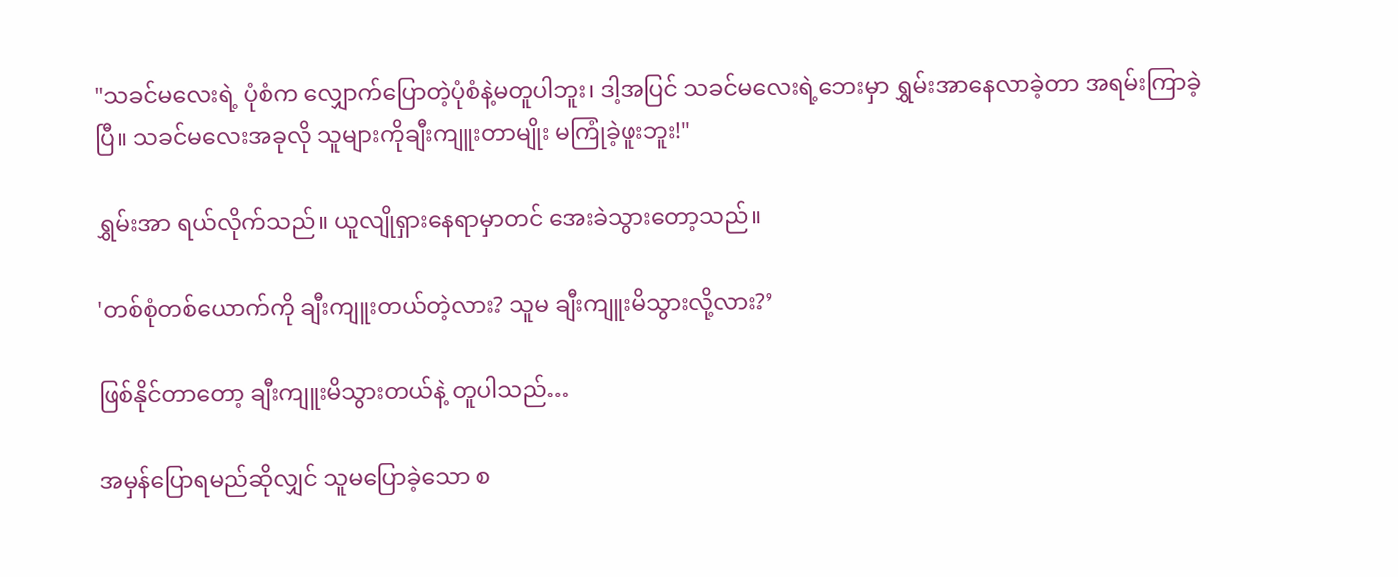"သခင်မလေးရဲ့ ပုံစံက လျှောက်ပြောတဲ့ပုံစံနဲ့မတူပါဘူး၊ ဒါ့အပြင် သခင်မလေးရဲ့ဘေးမှာ ရွှမ်းအာနေလာခဲ့တာ အရမ်းကြာခဲ့ပြီ။ သခင်မလေးအခုလို သူများကိုချီးကျူးတာမျိုး မကြုံခဲ့ဖူးဘူး!"

ရွှမ်းအာ ရယ်လိုက်သည်။ ယူလျိုရှားနေရာမှာတင် အေးခဲသွားတော့သည်။

'တစ်စုံတစ်ယောက်ကို ချီးကျူးတယ်တဲ့လား? သူမ ချီးကျူးမိသွားလို့လား?’

ဖြစ်နိုင်တာတော့ ချီးကျူးမိသွားတယ်နဲ့ တူပါသည်…

အမှန်ပြောရမည်ဆိုလျှင် သူမပြောခဲ့သော စ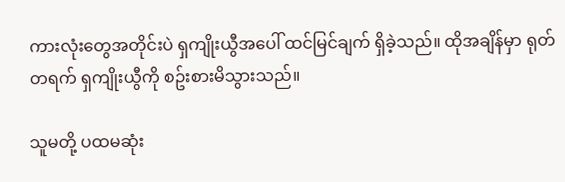ကားလုံးတွေအတိုင်းပဲ ရှကျိုးယွီအပေါ် ထင်မြင်ချက် ရှိခဲ့သည်။ ထိုအချိန်မှာ ရုတ်တရက် ရှကျိုးယွီကို စဥ်းစားမိသွားသည်။

သူမတို့ ပထမဆုံး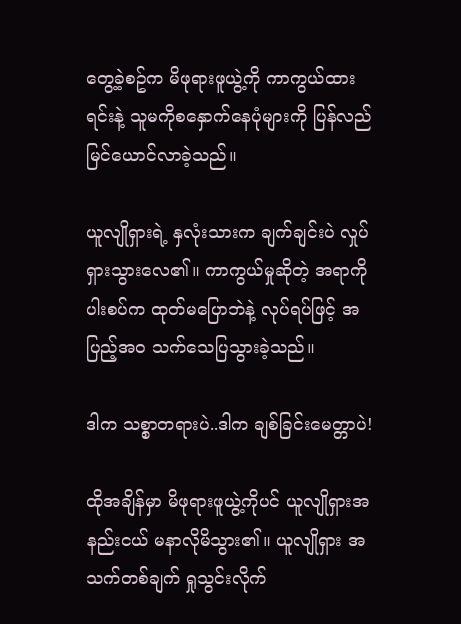တွေ့ခဲ့စဥ်က မိဖုရားဖူယွဲ့ကို ကာကွယ်ထားရင်းနဲ့ သူမကိုစနှောက်နေပုံများကို ပြန်လည်မြင်ယောင်လာခဲ့သည်။

ယူလျိုရှားရဲ့ နှလုံးသားက ချက်ချင်းပဲ လှုပ်ရှားသွားလေ၏။ ကာကွယ်မှုဆိုတဲ့ အရာကို ပါးစပ်က ထုတ်မပြောဘဲနဲ့ လုပ်ရပ်ဖြင့် အပြည့်အဝ သက်သေပြသွားခဲ့သည်။

ဒါက သစ္စာတရားပဲ..ဒါက ချစ်ခြင်းမေတ္တာပဲ!

ထိုအချိန်မှာ မိဖုရားဖူယွဲ့ကိုပင် ယူလျိုရှားအနည်းငယ် မနာလိုမိသွား၏။ ယူလျိုရှား အသက်တစ်ချက် ရှုသွင်းလိုက်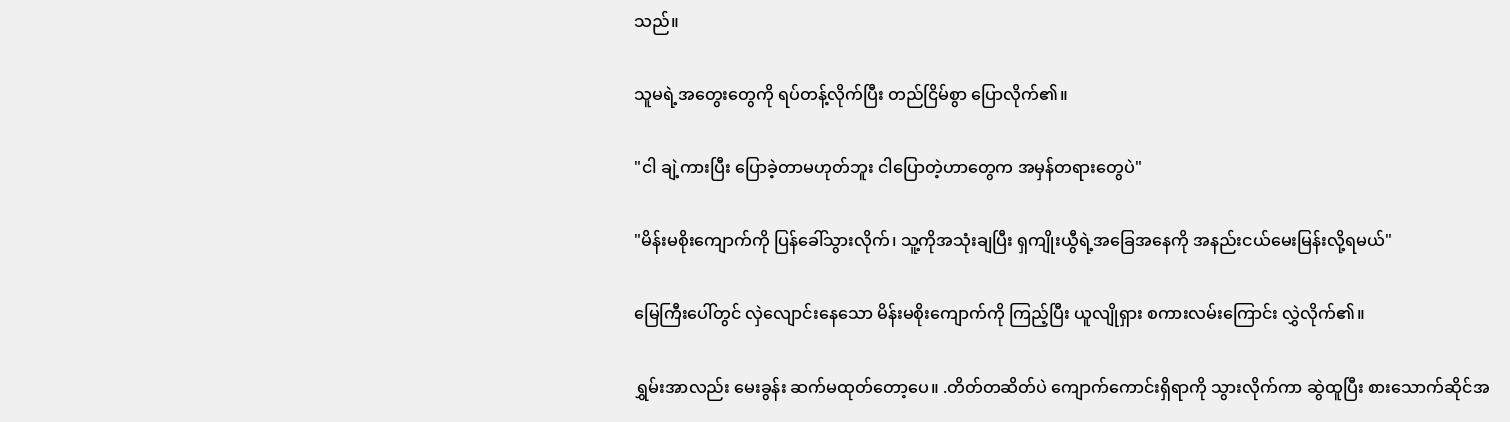သည်။

သူမရဲ့အတွေးတွေကို ရပ်တန့်လိုက်ပြီး တည်ငြိမ်စွာ ပြောလိုက်၏။

"ငါ ချဲ့ကားပြီး ပြောခဲ့တာမဟုတ်ဘူး ငါပြောတဲ့ဟာတွေက အမှန်တရားတွေပဲ"

"မိန်းမစိုးကျောက်ကို ပြန်ခေါ်သွားလိုက်၊ သူ့ကိုအသုံးချပြီး ရှကျိုးယွီရဲ့အခြေအနေကို အနည်းငယ်မေးမြန်းလို့ရမယ်"

မြေကြီးပေါ်တွင် လှဲလျောင်းနေသော မိန်းမစိုးကျောက်ကို ကြည့်ပြီး ယူလျိုရှား စကားလမ်းကြောင်း လွှဲလိုက်၏။

ရွှမ်းအာလည်း မေးခွန်း ဆက်မထုတ်တော့ပေ။ .တိတ်တဆိတ်ပဲ ကျောက်ကောင်းရှိရာကို သွားလိုက်ကာ ဆွဲထူပြီး စားသောက်ဆိုင်အ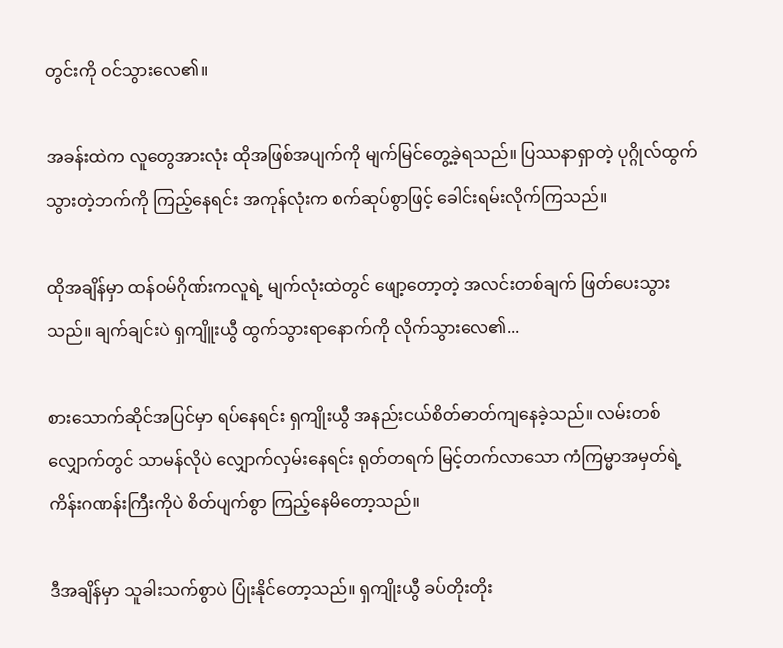တွင်းကို ဝင်သွားလေ၏။

အခန်းထဲက လူတွေအားလုံး ထိုအဖြစ်အပျက်ကို မျက်မြင်တွေ့ခဲ့ရသည်။ ပြဿနာရှာတဲ့ ပုဂ္ဂိုလ်ထွက်သွားတဲ့ဘက်ကို ကြည့်နေရင်း အကုန်လုံးက စက်ဆုပ်စွာဖြင့် ခေါင်းရမ်းလိုက်ကြသည်။

ထိုအချိန်မှာ ထန်ဝမ်ဂိုဏ်းကလူရဲ့ မျက်လုံးထဲတွင် ဖျော့တော့တဲ့ အလင်းတစ်ချက် ဖြတ်ပေးသွားသည်။ ချက်ချင်းပဲ ရှကျိူးယွီ ထွက်သွားရာနောက်ကို လိုက်သွားလေ၏...

စားသောက်ဆိုင်အပြင်မှာ ရပ်နေရင်း ရှကျိုးယွီ အနည်းငယ်စိတ်ဓာတ်ကျနေခဲ့သည်။ လမ်းတစ်လျှောက်တွင် သာမန်လိုပဲ လျှောက်လှမ်းနေရင်း ရုတ်တရက် မြင့်တက်လာသော ကံကြမ္မာအမှတ်ရဲ့ ကိန်းဂဏန်းကြီးကိုပဲ စိတ်ပျက်စွာ ကြည့်နေမိတော့သည်။

ဒီအချိန်မှာ သူခါးသက်စွာပဲ ပြုံးနိုင်တော့သည်။ ရှကျိုးယွီ ခပ်တိုးတိုး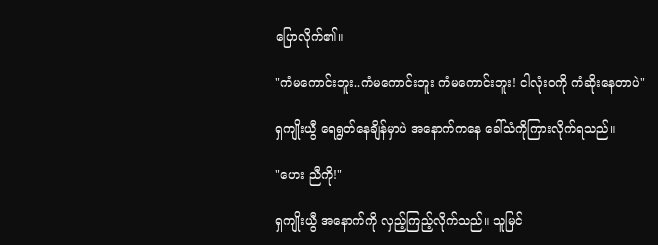ပြောလိုက်၏။

"ကံမကောင်းဘူး..ကံမကောင်းဘူး ကံမကောင်းဘူး! ငါလုံးဝကို ကံဆိုးနေတာပဲ"

ရှကျိုးယွီ ရေရွတ်နေချိန်မှာပဲ အနောက်ကနေ ခေါ်သံကိုကြားလိုက်ရသည်။

"ဟေး ညီကို!"

ရှကျိုးယွီ အနောက်ကို လှည့်ကြည့်လိုက်သည်။ သူမြင်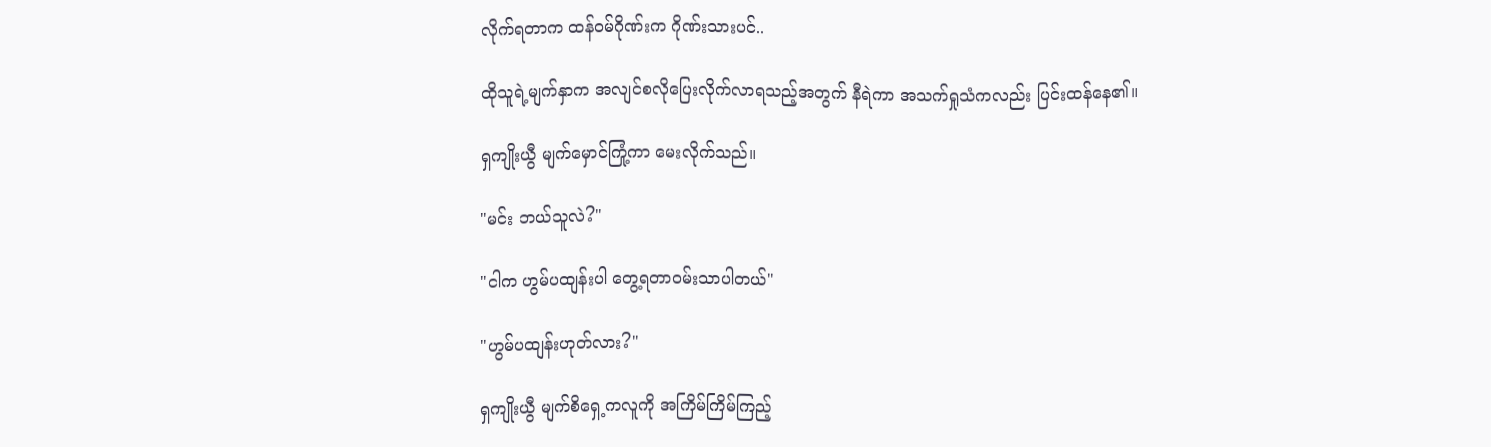လိုက်ရတာက ထန်ဝမ်ဂိုဏ်းက ဂိုဏ်းသားပင်..

ထိုသူရဲ့မျက်နှာက အလျင်စလိုပြေးလိုက်လာရသည့်အတွက် နီရဲကာ အသက်ရှုသံကလည်း ပြင်းထန်နေ၏။

ရှကျိုးယွီ မျက်မှောင်ကြုံ့ကာ မေးလိုက်သည်။

"မင်း ဘယ်သူလဲ?"

"ငါက ဟွမ်ပထျန်းပါ တွေ့ရတာဝမ်းသာပါတယ်"

"ဟွမ်ပထျန်းဟုတ်လား?"

ရှကျိုးယွီ မျက်စိရှေ့ကလူကို အကြိမ်ကြိမ်ကြည့်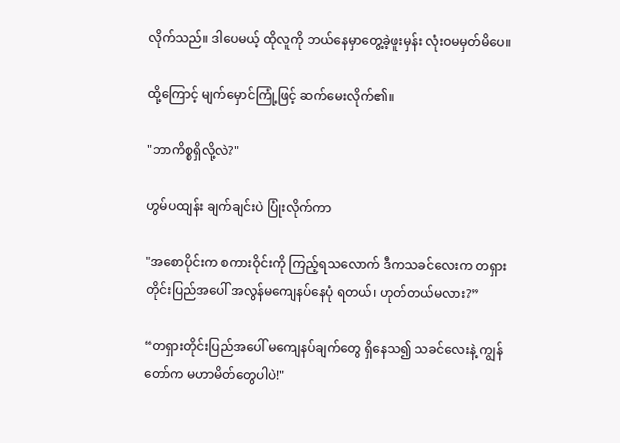လိုက်သည်။ ဒါပေမယ့် ထိုလူကို ဘယ်နေမှာတွေ့ခဲ့ဖူးမှန်း လုံးဝမမှတ်မိပေ။

ထို့ကြောင့် မျက်မှောင်ကြုံ့ဖြင့် ဆက်မေးလိုက်၏။

"ဘာကိစ္စရှိလို့လဲ?"

ဟွမ်ပထျန်း ချက်ချင်းပဲ ပြုံးလိုက်ကာ

"အစောပိုင်းက စကားဝိုင်းကို ကြည့်ရသလောက် ဒီကသခင်လေးက တရှားတိုင်းပြည်အပေါ် အလွန်မကျေနပ်နေပုံ ရတယ်၊ ဟုတ်တယ်မလား?”

“တရှားတိုင်းပြည်အပေါ် မကျေနပ်ချက်တွေ ရှိနေသ၍ သခင်လေးနဲ့ ကျွန်တော်က မဟာမိတ်တွေပါပဲ!"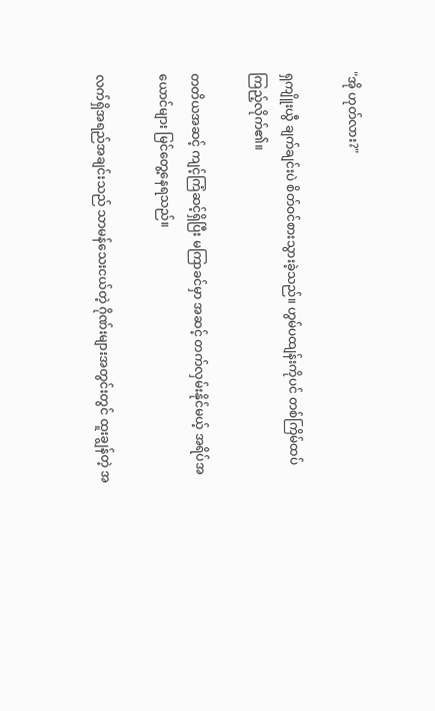"အို ဟုတ်လား?"

ရှကျိူးယွီ ချက်ချင်းပဲ စိတ်ဝင်စားသွားခဲ့သည်။ ဟွမ်ပထျန်းကိုပင် တစ်ကြိမ်ထပ်ကြည့်လိုက်၏။

တတိယအဆင့် ကျင့်ကြံဆင့်ရှိပြီး မကြာခင်မှာ အဆင့် တက်လှမ်းနိုင်မယ့် အရိပ်အယောင်များ မြင်တွေ့နေရသည်။

လက်ရှိအရည်အချင်းသည် သာမန်သေးငယ်တဲ့ ဂိုဏ်းများအတွင်းတွင် ထူးချွန်တဲ့ အ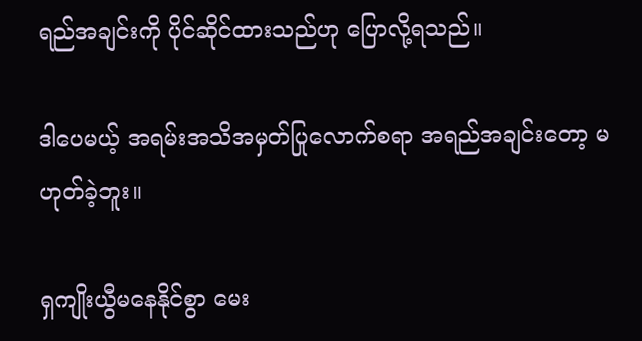ရည်အချင်းကို ပိုင်ဆိုင်ထားသည်ဟု ပြောလို့ရသည်။

ဒါပေမယ့် အရမ်းအသိအမှတ်ပြုလောက်စရာ အရည်အချင်းတော့ မဟုတ်ခဲ့ဘူး။

ရှကျိုးယွီမနေနိုင်စွာ မေး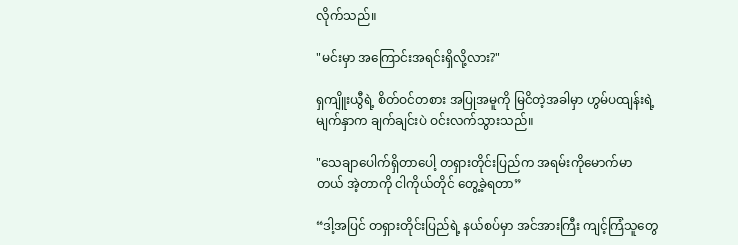လိုက်သည်။

"မင်းမှာ အကြောင်းအရင်းရှိလို့လား?"

ရှကျိူးယွီရဲ့ စိတ်ဝင်တစား အပြုအမူကို မြငိတဲ့အခါမှာ ဟွမ်ပထျန်းရဲ့ မျက်နှာက ချက်ချင်းပဲ ဝင်းလက်သွားသည်။

"သေချာပေါက်ရှိတာပေါ့ တရှားတိုင်းပြည်က အရမ်းကိုမောက်မာတယ် အဲ့တာကို ငါကိုယ်တိုင် တွေ့ခဲ့ရတာ”

“ဒါ့အပြင် တရှားတိုင်းပြည်ရဲ့ နယ်စပ်မှာ အင်အားကြီး ကျင့်ကြံသူတွေ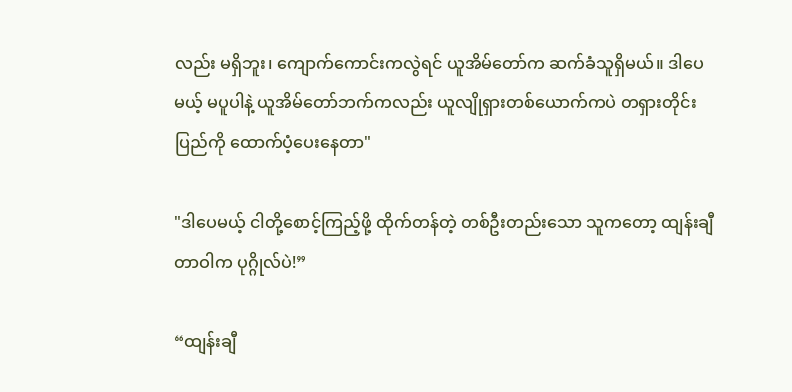လည်း မရှိဘူး၊ ကျောက်ကောင်းကလွဲရင် ယူအိမ်တော်က ဆက်ခံသူရှိမယ်။ ဒါပေမယ့် မပူပါနဲ့ ယူအိမ်တော်ဘက်ကလည်း ယူလျိုရှားတစ်ယောက်ကပဲ တရှားတိုင်းပြည်ကို ထောက်ပံ့ပေးနေတာ"

"ဒါပေမယ့် ငါတို့စောင့်ကြည့်ဖို့ ထိုက်တန်တဲ့ တစ်ဦးတည်းသော သူကတော့ ထျန်းချီတာဝါက ပုဂ္ဂိုလ်ပဲ!”

“ထျန်းချီ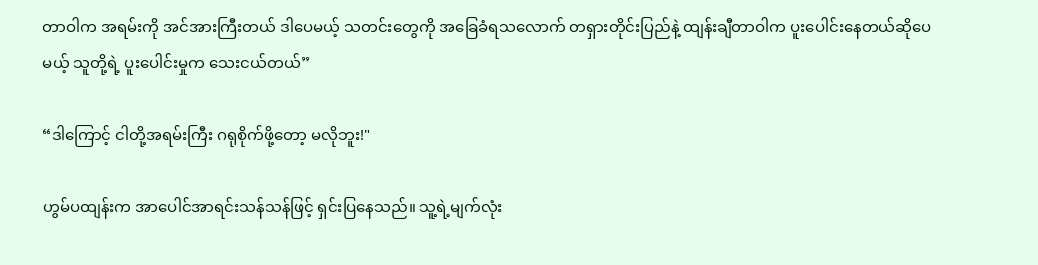တာဝါက အရမ်းကို အင်အားကြီးတယ် ဒါပေမယ့် သတင်းတွေကို အခြေခံရသလောက် တရှားတိုင်းပြည်နဲ့ ထျန်းချီတာဝါက ပူးပေါင်းနေတယ်ဆိုပေမယ့် သူတို့ရဲ့ ပူးပေါင်းမှုက သေးငယ်တယ်”

“ဒါကြောင့် ငါတို့အရမ်းကြီး ဂရုစိုက်ဖို့တော့ မလိုဘူး!"

ဟွမ်ပထျန်းက အာပေါင်အာရင်းသန်သန်ဖြင့် ရှင်းပြနေသည်။ သူ့ရဲ့မျက်လုံး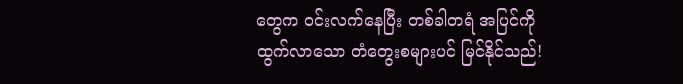တွေက ဝင်းလက်နေပြီး တစ်ခါတရံ အပြင်ကိုထွက်လာသော တံတွေးစများပင် မြင်နိုင်သည်!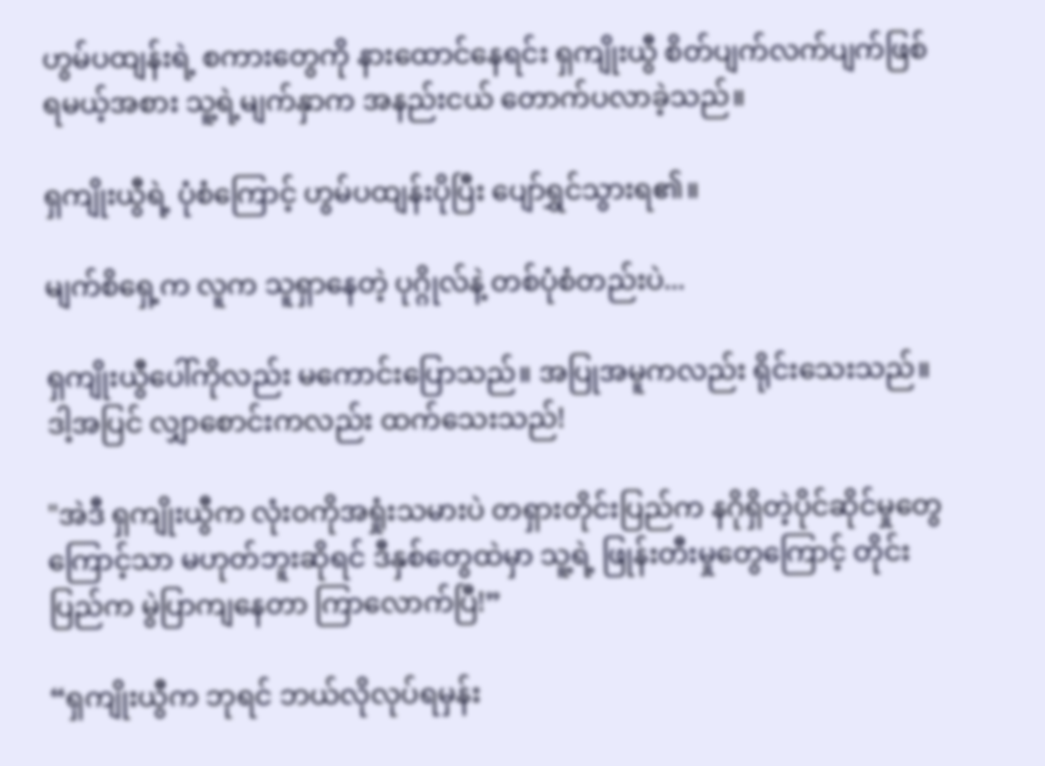ဟွမ်ပထျန်းရဲ့ စကားတွေကို နားထောင်နေရင်း ရှကျိုးယွီ စိတ်ပျက်လက်ပျက်ဖြစ်ရမယ့်အစား သူ့ရဲ့မျက်နှာက အနည်းငယ် တောက်ပလာခဲ့သည်။

ရှကျိုးယွီရဲ့ ပုံစံကြောင့် ဟွမ်ပထျန်းပိုပြီး ပျော်ရွှင်သွားရ၏။

မျက်စိရှေ့က လူက သူရှာနေတဲ့ ပုဂ္ဂိုလ်နဲ့ တစ်ပုံစံတည်းပဲ...

ရှကျိုးယွီပေါ်ကိုလည်း မကောင်းပြောသည်။ အပြုအမူကလည်း ရိုင်းသေးသည်။ ဒါ့အပြင် လျှာစောင်းကလည်း ထက်သေးသည်!

"အဲဒီ ရှကျိုးယွီက လုံးဝကိုအရှုံးသမားပဲ တရှားတိုင်းပြည်က နဂိုရှိတဲ့ပိုင်ဆိုင်မှုတွေကြောင့်သာ မဟုတ်ဘူးဆိုရင် ဒီနှစ်တွေထဲမှာ သူ့ရဲ့ ဖြုန်းတီးမှုတွေကြောင့် တိုင်းပြည်က မွဲပြာကျနေတာ ကြာလောက်ပြီ!”

“ရှကျိုးယွီက ဘုရင် ဘယ်လိုလုပ်ရမှန်း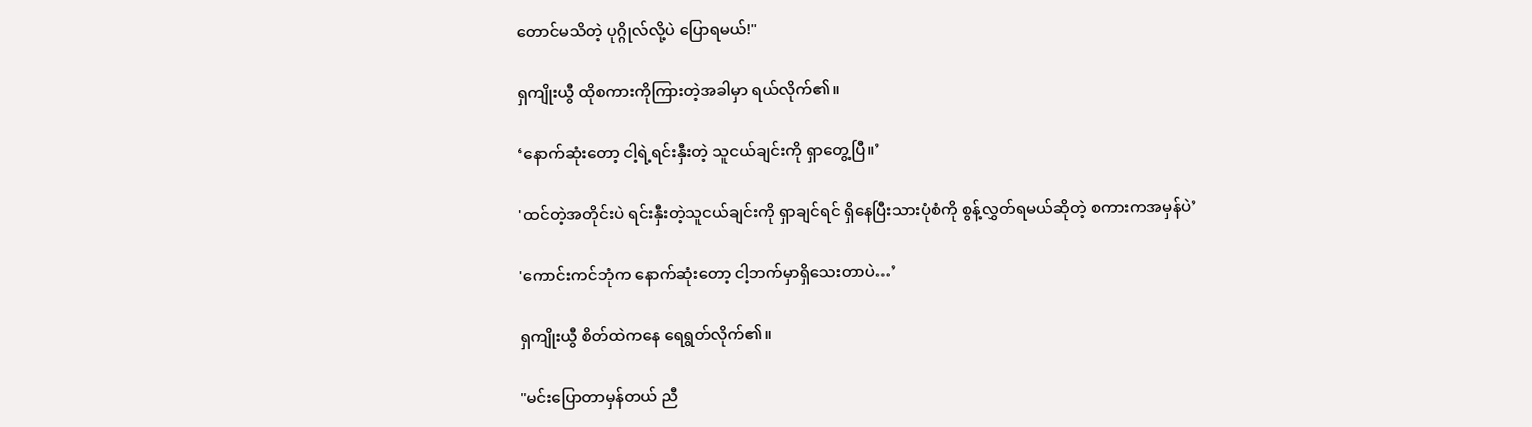တောင်မသိတဲ့ ပုဂ္ဂိုလ်လို့ပဲ ပြောရမယ်!"

ရှကျိုးယွီ ထိုစကားကိုကြားတဲ့အခါမှာ ရယ်လိုက်၏။

‘နောက်ဆုံးတော့ ငါ့ရဲ့ရင်းနှီးတဲ့ သူငယ်ချင်းကို ရှာတွေ့ပြီ။’

'ထင်တဲ့အတိုင်းပဲ ရင်းနှီးတဲ့သူငယ်ချင်းကို ရှာချင်ရင် ရှိနေပြီးသားပုံစံကို စွန့်လွှတ်ရမယ်ဆိုတဲ့ စကားကအမှန်ပဲ’

'ကောင်းကင်ဘုံက နောက်ဆုံးတော့ ငါ့ဘက်မှာရှိသေးတာပဲ…’

ရှကျိုးယွီ စိတ်ထဲကနေ ရေရွတ်လိုက်၏။

"မင်းပြောတာမှန်တယ် ညီ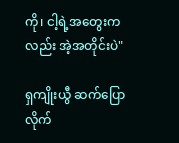ကို၊ ငါ့ရဲ့အတွေးကလည်း အဲ့အတိုင်းပဲ"

ရှကျိုးယွီ ဆက်ပြောလိုက်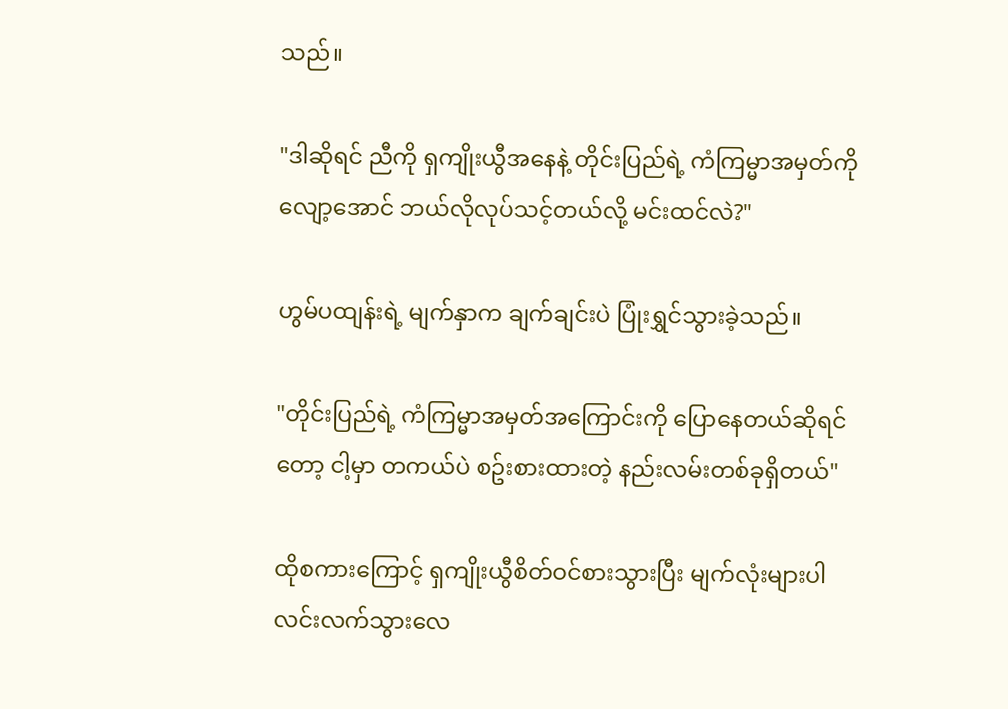သည်။

"ဒါဆိုရင် ညီကို ရှကျိုးယွီအနေနဲ့ တိုင်းပြည်ရဲ့ ကံကြမ္မာအမှတ်ကို လျော့အောင် ဘယ်လိုလုပ်သင့်တယ်လို့ မင်းထင်လဲ?"

ဟွမ်ပထျန်းရဲ့ မျက်နှာက ချက်ချင်းပဲ ပြုံးရွှင်သွားခဲ့သည်။

"တိုင်းပြည်ရဲ့ ကံကြမ္မာအမှတ်အကြောင်းကို ပြောနေတယ်ဆိုရင်တော့ ငါ့မှာ တကယ်ပဲ စဥ်းစားထားတဲ့ နည်းလမ်းတစ်ခုရှိတယ်"

ထိုစကားကြောင့် ရှကျိုးယွီစိတ်ဝင်စားသွားပြီး မျက်လုံးများပါ လင်းလက်သွားလေ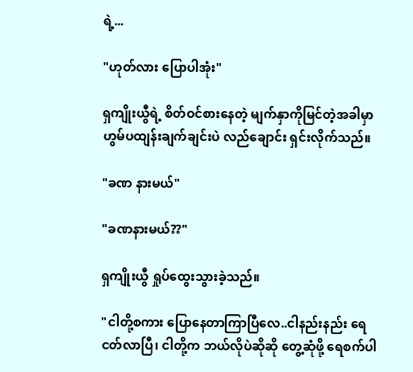ရဲ့...

"ဟုတ်လား ပြောပါအုံး"

ရှကျိုးယွီရဲ့ စိတ်ဝင်စားနေတဲ့ မျက်နှာကိုမြင်တဲ့အခါမှာ ဟွမ်ပထျန်းချက်ချင်းပဲ လည်ချောင်း ရှင်းလိုက်သည်။

"ခဏ နားမယ်"

"ခဏနားမယ်??"

ရှကျိုးယွီ ရှုပ်ထွေးသွားခဲ့သည်။

"ငါတို့စကား ပြောနေတာကြာပြီလေ..ငါနည်းနည်း ရေငတ်လာပြီ၊ ငါတို့က ဘယ်လိုပဲဆိုဆို တွေ့ဆုံဖို့ ရေစက်ပါ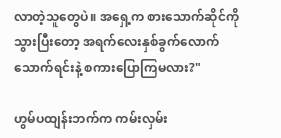လာတဲ့သူတွေပဲ။ အရှေ့က စားသောက်ဆိုင်ကိုသွားပြီးတော့ အရက်လေးနှစ်ခွက်လောက် သောက်ရင်းနဲ့ စကားပြောကြမလား?"

ဟွမ်ပထျန်းဘက်က ကမ်းလှမ်း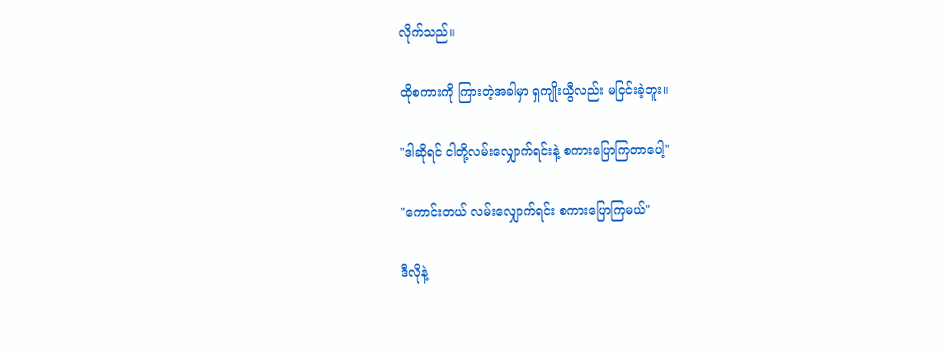လိုက်သည်။

ထိုစကားကို ကြားတဲ့အခါမှာ ရှကျိုးယွီလည်း မငြင်းခဲ့ဘူး။

"ဒါဆိုရင် ငါတို့လမ်းလျှောက်ရင်းနဲ့ စကားပြောကြတာပေါ့"

"ကောင်းတယ် လမ်းလျှောက်ရင်း စကားပြောကြမယ်"

ဒီလိုနဲ့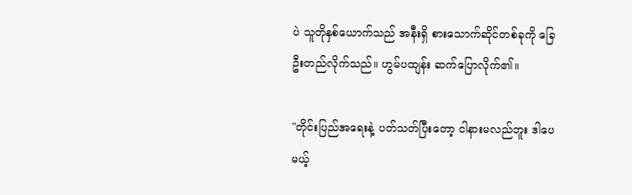ပဲ သူတိုနှစ်ယောက်သည် အနီးရှိ စားသောက်ဆိုင်တစ်ခုကို ခြေဦးတည်လိုက်သည်။ ဟွမ်ပထျန်း ဆက်ပြောလိုက်၏။

"တိုင်းပြည်အရေးနဲ့ ပတ်သတ်ပြီးတော့ ငါနားမလည်ဘူး ဒါပေမယ့်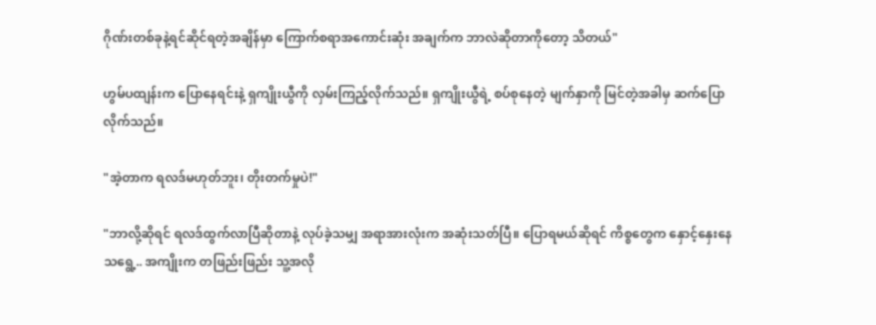ဂိုဏ်းတစ်ခုနဲ့ရင်ဆိုင်ရတဲ့အချိန်မှာ ကြောက်စရာအကောင်းဆုံး အချက်က ဘာလဲဆိုတာကိုတော့ သိတယ်"

ဟွမ်ပထျန်းက ပြောနေရင်းနဲ့ ရှကျိုးယွီကို လှမ်းကြည့်လိုက်သည်။ ရှကျိုးယွီရဲ့ စပ်စုနေတဲ့ မျက်နှာကို မြင်တဲ့အခါမှ ဆက်ပြောလိုက်သည်။

"အဲ့တာက ရလဒ်မဟုတ်ဘူး၊ တိုးတက်မှုပဲ!"

"ဘာလို့ဆိုရင် ရလဒ်ထွက်လာပြီဆိုတာနဲ့ လုပ်ခဲ့သမျှ အရာအားလုံးက အဆုံးသတ်ပြီ။ ပြောရမယ်ဆိုရင် ကိစ္စတွေက နှောင့်နှေးနေသရွေ့.. အကျိုးက တဖြည်းဖြည်း သူ့အလို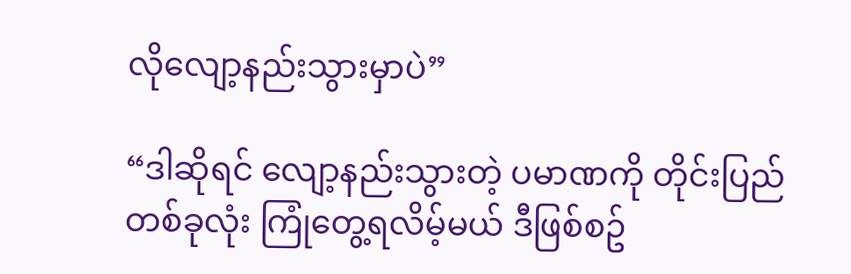လိုလျော့နည်းသွားမှာပဲ”

“ဒါဆိုရင် လျော့နည်းသွားတဲ့ ပမာဏကို တိုင်းပြည်တစ်ခုလုံး ကြုံတွေ့ရလိမ့်မယ် ဒီဖြစ်စဥ်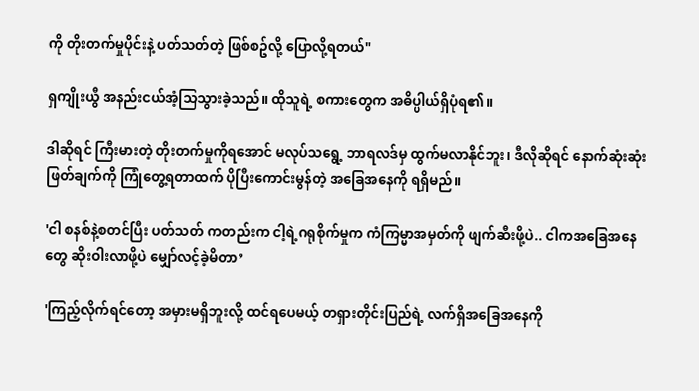ကို တိုးတက်မှုပိုင်းနဲ့ ပတ်သတ်တဲ့ ဖြစ်စဥ်လို့ ပြောလို့ရတယ်"

ရှကျိုးယွီ အနည်းငယ်အံ့သြသွားခဲ့သည်။ ထိုသူရဲ့ စကားတွေက အဓိပ္ပါယ်ရှိပုံရ၏။

ဒါဆိုရင် ကြီးမားတဲ့ တိုးတက်မှုကိုရအောင် မလုပ်သရွေ့ ဘာရလဒ်မှ ထွက်မလာနိုင်ဘူး၊ ဒီလိုဆိုရင် နောက်ဆုံးဆုံးဖြတ်ချက်ကို ကြုံတွေ့ရတာထက် ပိုပြီးကောင်းမွန်တဲ့ အခြေအနေကို ရရှိမည်။

'ငါ စနစ်နဲ့စတင်ပြီး ပတ်သတ် ကတည်းက ငါ့ရဲ့ဂရုစိုက်မှုက ကံကြမ္မာအမှတ်ကို ဖျက်ဆီးဖို့ပဲ.. ငါကအခြေအနေတွေ ဆိုးဝါးလာဖို့ပဲ မျှော်လင့်ခဲ့မိတာ’

'ကြည့်လိုက်ရင်တော့ အမှားမရှိဘူးလို့ ထင်ရပေမယ့် တရှားတိုင်းပြည်ရဲ့ လက်ရှိအခြေအနေကို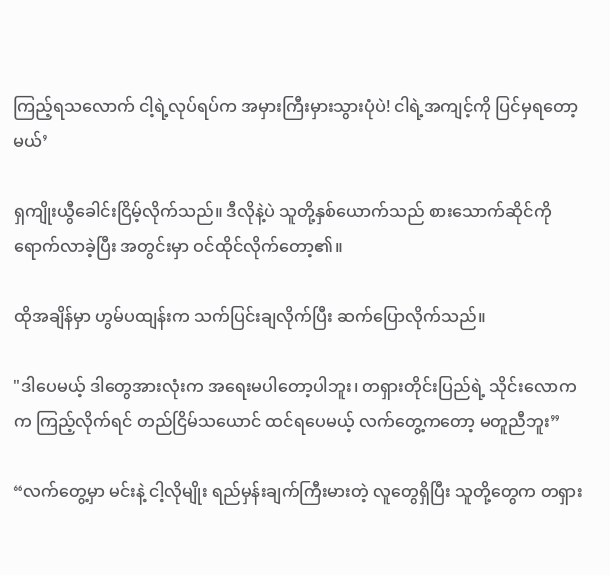ကြည့်ရသလောက် ငါ့ရဲ့လုပ်ရပ်က အမှားကြီးမှားသွားပုံပဲ! ငါရဲ့အကျင့်ကို ပြင်မှရတော့မယ်’

ရှကျိုးယွီခေါင်းငြိမ့်လိုက်သည်။ ဒီလိုနဲ့ပဲ သူတို့နှစ်ယောက်သည် စားသောက်ဆိုင်ကို ရောက်လာခဲ့ပြီး အတွင်းမှာ ဝင်ထိုင်လိုက်တော့၏။

ထိုအချိန်မှာ ဟွမ်ပထျန်းက သက်ပြင်းချလိုက်ပြီး ဆက်ပြောလိုက်သည်။

"ဒါပေမယ့် ဒါတွေအားလုံးက အရေးမပါတော့ပါဘူး၊ တရှားတိုင်းပြည်ရဲ့ သိုင်းလောကက ကြည့်လိုက်ရင် တည်ငြိမ်သယောင် ထင်ရပေမယ့် လက်တွေ့ကတော့ မတူညီဘူး”

“လက်တွေ့မှာ မင်းနဲ့ ငါ့လိုမျိုး ရည်မှန်းချက်ကြီးမားတဲ့ လူတွေရှိပြီး သူတို့တွေက တရှား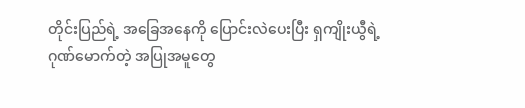တိုင်းပြည်ရဲ့ အခြေအနေကို ပြောင်းလဲပေးပြီး ရှကျိုးယွီရဲ့ ဂုဏ်မောက်တဲ့ အပြုအမူတွေ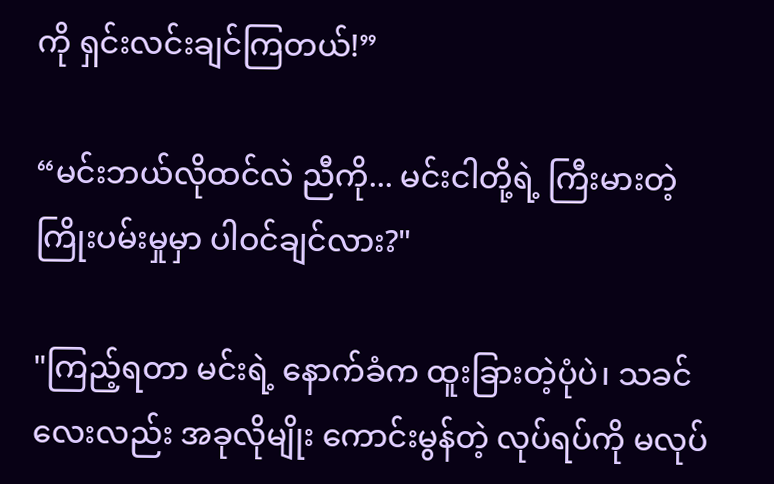ကို ရှင်းလင်းချင်ကြတယ်!”

“မင်းဘယ်လိုထင်လဲ ညီကို... မင်းငါတို့ရဲ့ ကြီးမားတဲ့ ကြိုးပမ်းမှုမှာ ပါဝင်ချင်လား?"

"ကြည့်ရတာ မင်းရဲ့ နောက်ခံက ထူးခြားတဲ့ပုံပဲ၊ သခင်လေးလည်း အခုလိုမျိုး ကောင်းမွန်တဲ့ လုပ်ရပ်ကို မလုပ်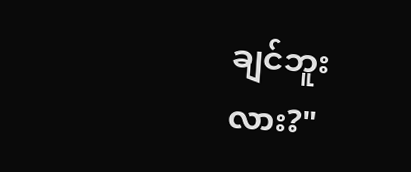ချင်ဘူးလား?"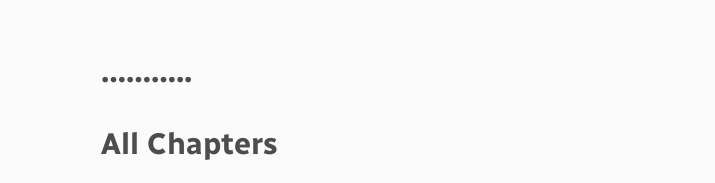………..

All Chapters